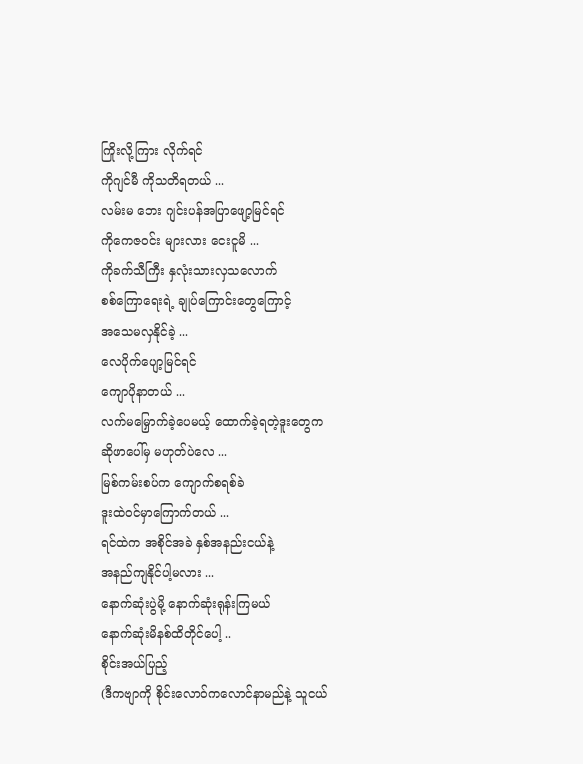ကြိုးလို့ကြား လိုက်ရင်
ကိုဂျင်မီ ကိုသတိရတယ် ...
လမ်းမ ဘေး ဂျင်းပန်အပြာဖျော့မြင်ရင်
ကိုကေဇဝင်း များလား ငေးငူမိ ...
ကိုခက်သီကြီး နှလုံးသားလှသလောက်
စစ်ကြောရေးရဲ့ ချုပ်ကြောင်းတွေကြောင့်
အသေမလှနိုင်ခဲ့ ...
လေပိုက်ပျော့မြင်ရင်
ကျောပိုနာတယ် ...
လက်မမြှောက်ခဲ့ပေမယ့် ထောက်ခဲ့ရတဲ့ဒူးတွေက
ဆိုဖာပေါ်မှ မဟုတ်ပဲလေ ...
မြစ်ကမ်းစပ်က ကျောက်စရစ်ခဲ
ဒူးထဲဝင်မှာကြောက်တယ် ...
ရင်ထဲက အစိုင်အခဲ နှစ်အနည်းငယ်နဲ့
အနည်ကျနိုင်ပါ့မလား ...
နောက်ဆုံးပွဲမို့ နောက်ဆုံးရုန်းကြမယ်
နောက်ဆုံးမိနစ်ထိတိုင်ပေါ့ ..
စိုင်းအယ်ပြည့်
(ဒီကဗျာကို စိုင်းလောဝ်ကလောင်နာမည်နဲ့ သူငယ်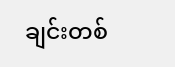ချင်းတစ်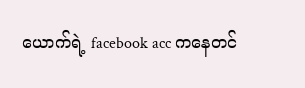ယောက်ရဲ့ facebook acc ကနေတင်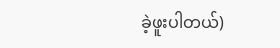ခဲ့ဖူးပါတယ်)